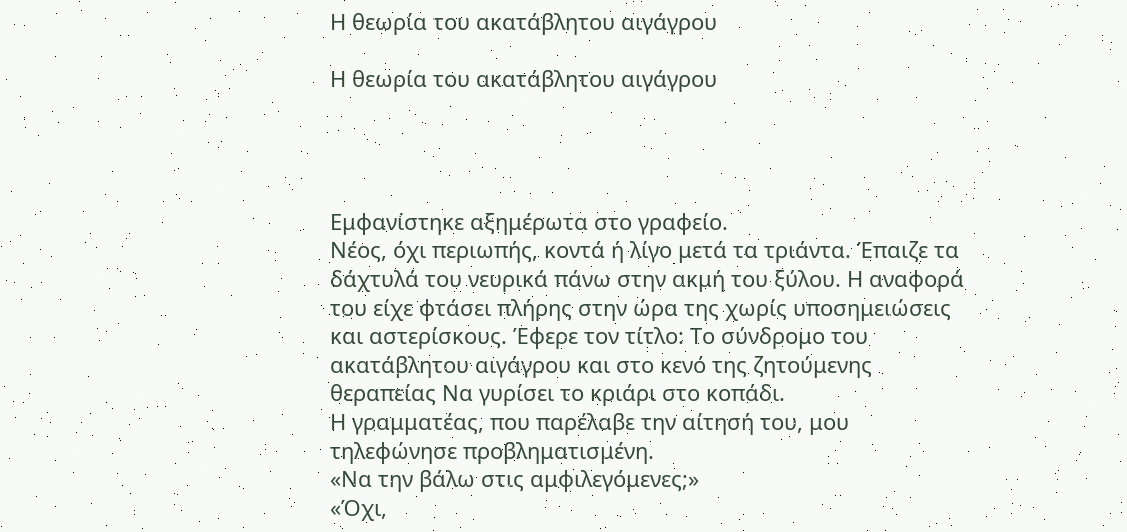Η θεωρία του ακατάβλητου αιγάγρου

Η θεωρία του ακατάβλητου αιγάγρου




Εμφανίστηκε αξημέρωτα στο γραφείο.
Νέος, όχι περιωπής, κοντά ή λίγο μετά τα τριάντα. Έπαιζε τα δάχτυλά του νευρικά πάνω στην ακμή του ξύλου. Η αναφορά του είχε φτάσει πλήρης στην ώρα της χωρίς υποσημειώσεις και αστερίσκους. Έφερε τον τίτλο: Το σύνδρομο του ακατάβλητου αιγάγρου και στο κενό της ζητούμενης θεραπείας Να γυρίσει το κριάρι στο κοπάδι.
Η γραμματέας, που παρέλαβε την αίτησή του, μου τηλεφώνησε προβληματισμένη.
«Να την βάλω στις αμφιλεγόμενες;»
«Όχι,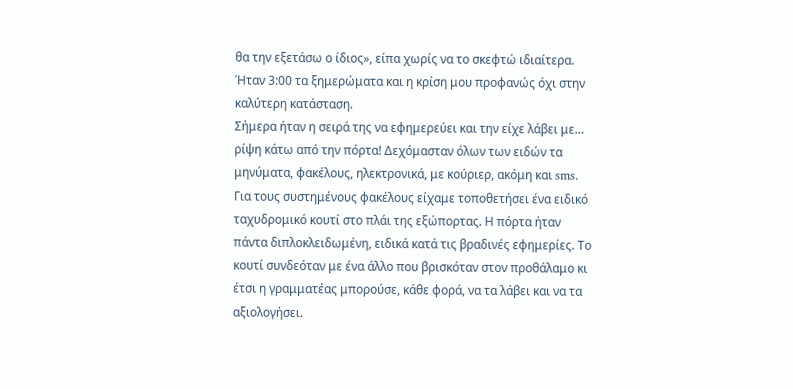θα την εξετάσω ο ίδιος», είπα χωρίς να το σκεφτώ ιδιαίτερα.
Ήταν 3:00 τα ξημερώματα και η κρίση μου προφανώς όχι στην καλύτερη κατάσταση.
Σήμερα ήταν η σειρά της να εφημερεύει και την είχε λάβει με… ρίψη κάτω από την πόρτα! Δεχόμασταν όλων των ειδών τα μηνύματα, φακέλους, ηλεκτρονικά, με κούριερ, ακόμη και sms. Για τους συστημένους φακέλους είχαμε τοποθετήσει ένα ειδικό ταχυδρομικό κουτί στο πλάι της εξώπορτας. Η πόρτα ήταν πάντα διπλοκλειδωμένη, ειδικά κατά τις βραδινές εφημερίες. Το κουτί συνδεόταν με ένα άλλο που βρισκόταν στον προθάλαμο κι έτσι η γραμματέας μπορούσε, κάθε φορά, να τα λάβει και να τα αξιολογήσει.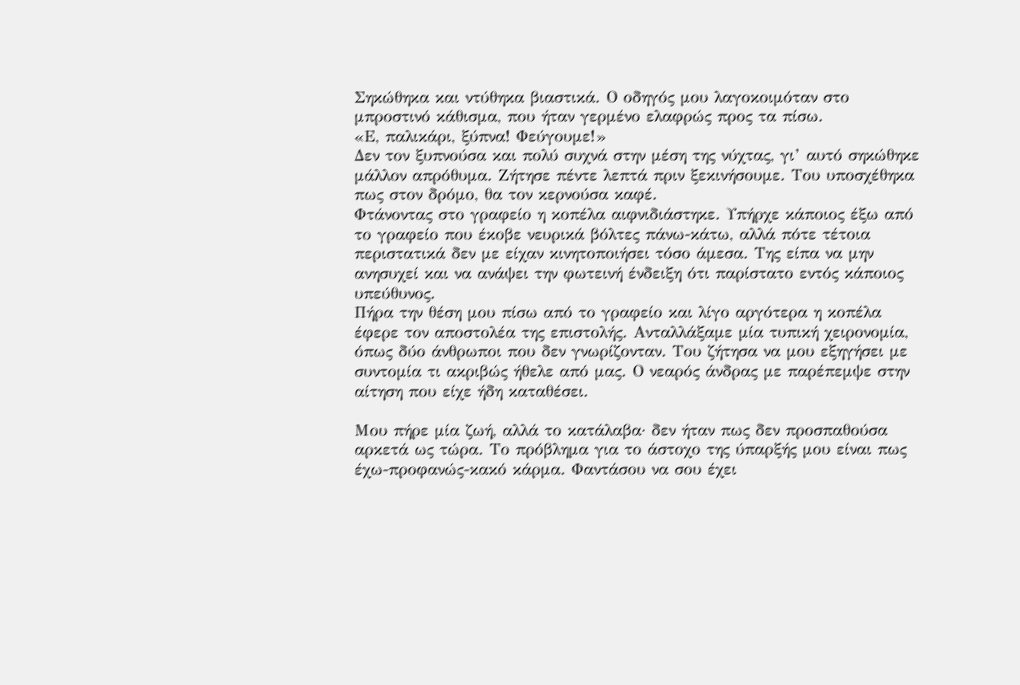Σηκώθηκα και ντύθηκα βιαστικά. Ο οδηγός μου λαγοκοιμόταν στο μπροστινό κάθισμα, που ήταν γερμένο ελαφρώς προς τα πίσω.
«Ε, παλικάρι, ξύπνα! Φεύγουμε!»
Δεν τον ξυπνούσα και πολύ συχνά στην μέση της νύχτας, γι’ αυτό σηκώθηκε μάλλον απρόθυμα. Ζήτησε πέντε λεπτά πριν ξεκινήσουμε. Του υποσχέθηκα πως στον δρόμο, θα τον κερνούσα καφέ.
Φτάνοντας στο γραφείο η κοπέλα αιφνιδιάστηκε. Υπήρχε κάποιος έξω από το γραφείο που έκοβε νευρικά βόλτες πάνω-κάτω, αλλά πότε τέτοια περιστατικά δεν με είχαν κινητοποιήσει τόσο άμεσα. Της είπα να μην ανησυχεί και να ανάψει την φωτεινή ένδειξη ότι παρίστατο εντός κάποιος υπεύθυνος.
Πήρα την θέση μου πίσω από το γραφείο και λίγο αργότερα η κοπέλα έφερε τον αποστολέα της επιστολής. Ανταλλάξαμε μία τυπική χειρονομία, όπως δύο άνθρωποι που δεν γνωρίζονταν. Του ζήτησα να μου εξηγήσει με συντομία τι ακριβώς ήθελε από μας. Ο νεαρός άνδρας με παρέπεμψε στην αίτηση που είχε ήδη καταθέσει.

Μου πήρε μία ζωή, αλλά το κατάλαβα· δεν ήταν πως δεν προσπαθούσα αρκετά ως τώρα. Το πρόβλημα για το άστοχο της ύπαρξής μου είναι πως έχω-προφανώς-κακό κάρμα. Φαντάσου να σου έχει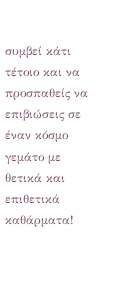συμβεί κάτι τέτοιο και να προσπαθείς να επιβιώσεις σε έναν κόσμο γεμάτο με θετικά και επιθετικά καθάρματα!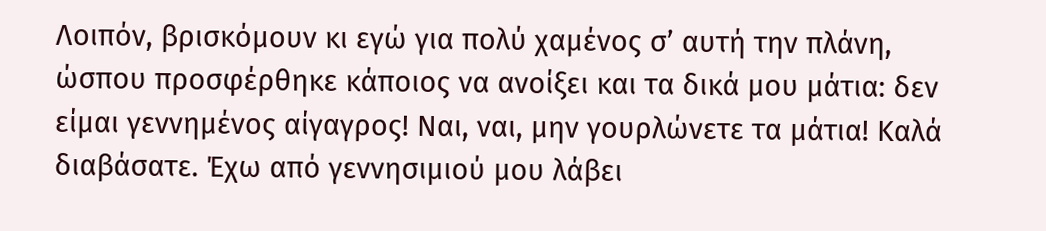Λοιπόν, βρισκόμουν κι εγώ για πολύ χαμένος σ’ αυτή την πλάνη, ώσπου προσφέρθηκε κάποιος να ανοίξει και τα δικά μου μάτια: δεν είμαι γεννημένος αίγαγρος! Ναι, ναι, μην γουρλώνετε τα μάτια! Καλά διαβάσατε. Έχω από γεννησιμιού μου λάβει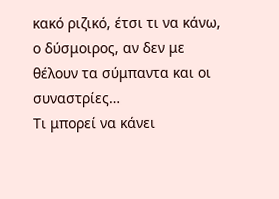κακό ριζικό, έτσι τι να κάνω, ο δύσμοιρος, αν δεν με θέλουν τα σύμπαντα και οι συναστρίες…
Τι μπορεί να κάνει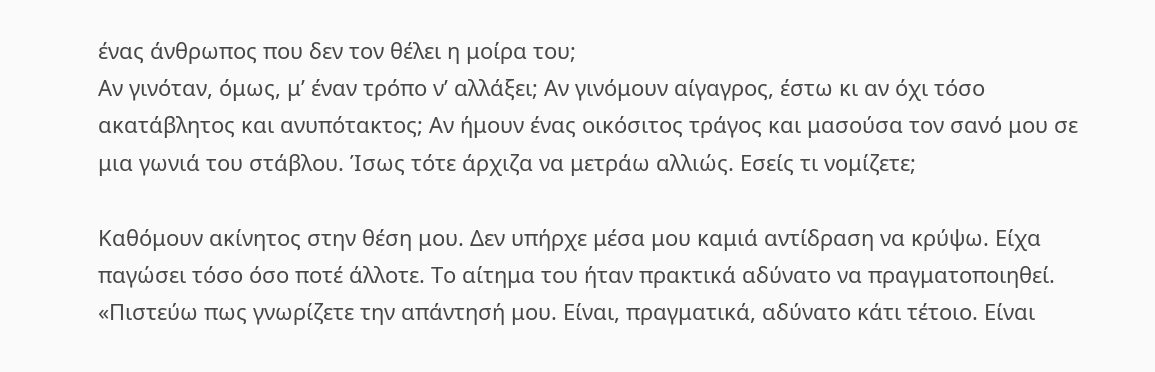ένας άνθρωπος που δεν τον θέλει η μοίρα του;
Αν γινόταν, όμως, μ’ έναν τρόπο ν’ αλλάξει; Αν γινόμουν αίγαγρος, έστω κι αν όχι τόσο ακατάβλητος και ανυπότακτος; Αν ήμουν ένας οικόσιτος τράγος και μασούσα τον σανό μου σε μια γωνιά του στάβλου. Ίσως τότε άρχιζα να μετράω αλλιώς. Εσείς τι νομίζετε;

Καθόμουν ακίνητος στην θέση μου. Δεν υπήρχε μέσα μου καμιά αντίδραση να κρύψω. Είχα παγώσει τόσο όσο ποτέ άλλοτε. Το αίτημα του ήταν πρακτικά αδύνατο να πραγματοποιηθεί.
«Πιστεύω πως γνωρίζετε την απάντησή μου. Είναι, πραγματικά, αδύνατο κάτι τέτοιο. Είναι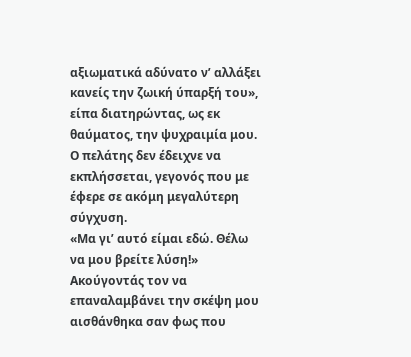αξιωματικά αδύνατο ν’ αλλάξει κανείς την ζωική ύπαρξή του», είπα διατηρώντας, ως εκ θαύματος, την ψυχραιμία μου.
Ο πελάτης δεν έδειχνε να εκπλήσσεται, γεγονός που με έφερε σε ακόμη μεγαλύτερη σύγχυση.
«Μα γι’ αυτό είμαι εδώ. Θέλω να μου βρείτε λύση!»
Ακούγοντάς τον να επαναλαμβάνει την σκέψη μου αισθάνθηκα σαν φως που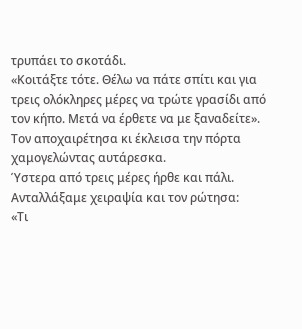τρυπάει το σκοτάδι.
«Κοιτάξτε τότε. Θέλω να πάτε σπίτι και για τρεις ολόκληρες μέρες να τρώτε γρασίδι από τον κήπο. Μετά να έρθετε να με ξαναδείτε».
Τον αποχαιρέτησα κι έκλεισα την πόρτα χαμογελώντας αυτάρεσκα.
Ύστερα από τρεις μέρες ήρθε και πάλι. Ανταλλάξαμε χειραψία και τον ρώτησα:
«Τι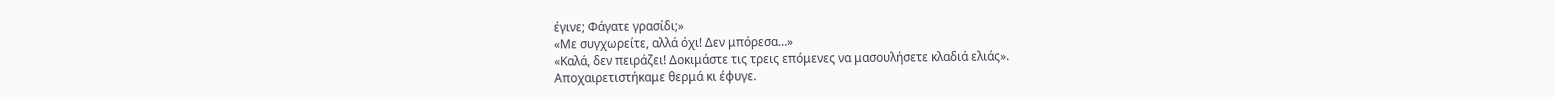έγινε; Φάγατε γρασίδι;»
«Με συγχωρείτε, αλλά όχι! Δεν μπόρεσα…»
«Καλά, δεν πειράζει! Δοκιμάστε τις τρεις επόμενες να μασουλήσετε κλαδιά ελιάς».
Αποχαιρετιστήκαμε θερμά κι έφυγε.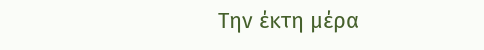Την έκτη μέρα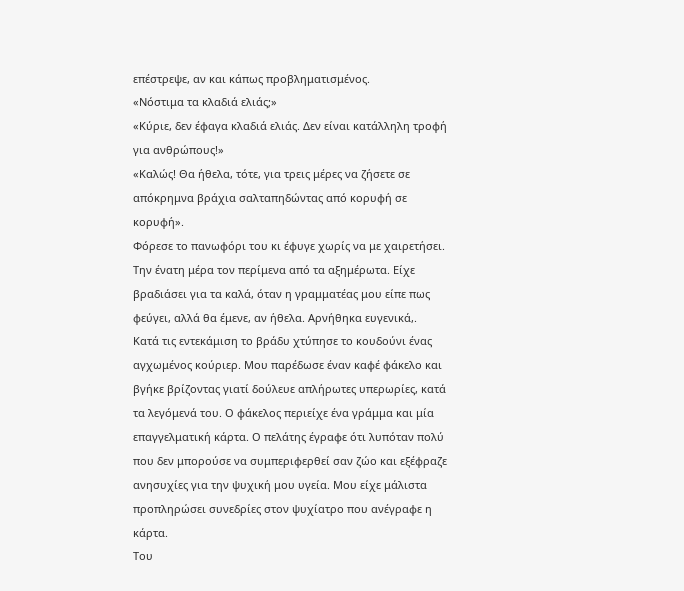επέστρεψε, αν και κάπως προβληματισμένος.
«Νόστιμα τα κλαδιά ελιάς;»
«Κύριε, δεν έφαγα κλαδιά ελιάς. Δεν είναι κατάλληλη τροφή για ανθρώπους!»
«Καλώς! Θα ήθελα, τότε, για τρεις μέρες να ζήσετε σε απόκρημνα βράχια σαλταπηδώντας από κορυφή σε κορυφή».
Φόρεσε το πανωφόρι του κι έφυγε χωρίς να με χαιρετήσει.
Την ένατη μέρα τον περίμενα από τα αξημέρωτα. Είχε βραδιάσει για τα καλά, όταν η γραμματέας μου είπε πως φεύγει, αλλά θα έμενε, αν ήθελα. Αρνήθηκα ευγενικά,.
Κατά τις εντεκάμιση το βράδυ χτύπησε το κουδούνι ένας αγχωμένος κούριερ. Μου παρέδωσε έναν καφέ φάκελο και βγήκε βρίζοντας γιατί δούλευε απλήρωτες υπερωρίες, κατά τα λεγόμενά του. Ο φάκελος περιείχε ένα γράμμα και μία επαγγελματική κάρτα. Ο πελάτης έγραφε ότι λυπόταν πολύ που δεν μπορούσε να συμπεριφερθεί σαν ζώο και εξέφραζε ανησυχίες για την ψυχική μου υγεία. Μου είχε μάλιστα προπληρώσει συνεδρίες στον ψυχίατρο που ανέγραφε η κάρτα.
Του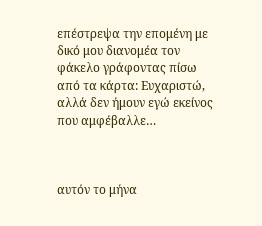επέστρεψα την επομένη με δικό μου διανομέα τον φάκελο γράφοντας πίσω από τα κάρτα: Ευχαριστώ, αλλά δεν ήμουν εγώ εκείνος που αμφέβαλλε…



αυτόν το μήνα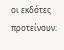οι εκδότες προτείνουν: